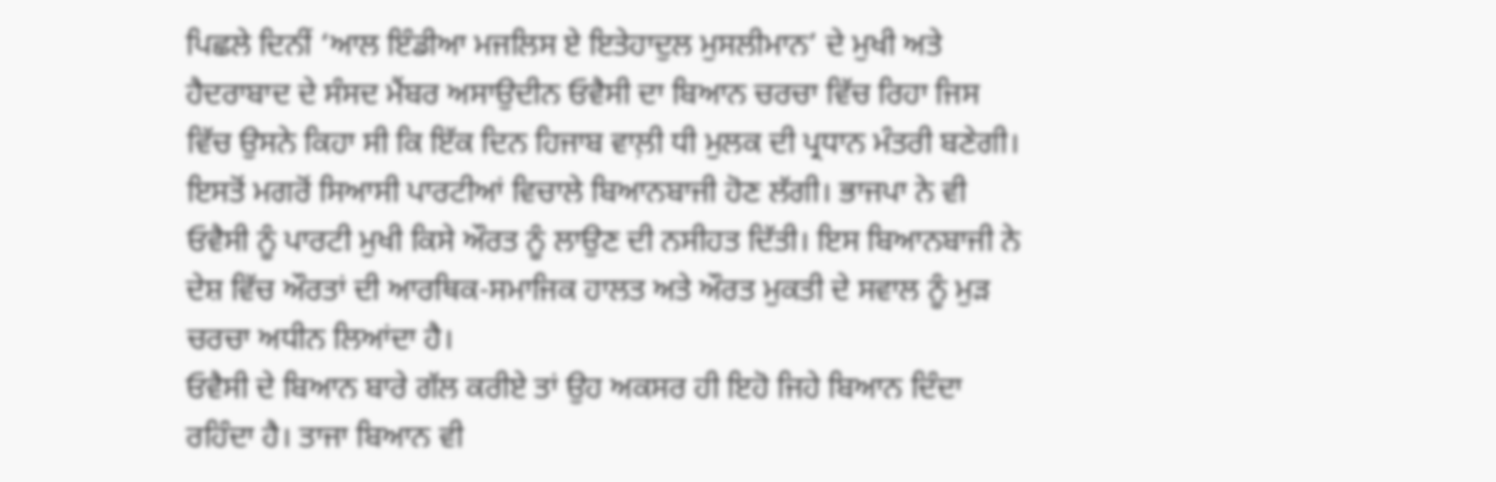ਪਿਛਲੇ ਦਿਨੀਂ ‘ਆਲ ਇੰਡੀਆ ਮਜਲਿਸ ਏ ਇਤੇਹਾਦੁਲ ਮੁਸਲੀਮਾਨ’ ਦੇ ਮੁਖੀ ਅਤੇ ਹੈਦਰਾਬਾਦ ਦੇ ਸੰਸਦ ਮੈਂਬਰ ਅਸਾਉਦੀਨ ਓਵੈਸੀ ਦਾ ਬਿਆਨ ਚਰਚਾ ਵਿੱਚ ਰਿਹਾ ਜਿਸ ਵਿੱਚ ਉਸਨੇ ਕਿਹਾ ਸੀ ਕਿ ਇੱਕ ਦਿਨ ਹਿਜਾਬ ਵਾਲ਼ੀ ਧੀ ਮੁਲਕ ਦੀ ਪ੍ਰਧਾਨ ਮੰਤਰੀ ਬਣੇਗੀ। ਇਸਤੋਂ ਮਗਰੋਂ ਸਿਆਸੀ ਪਾਰਟੀਆਂ ਵਿਚਾਲੇ ਬਿਆਨਬਾਜੀ ਹੋਣ ਲੱਗੀ। ਭਾਜਪਾ ਨੇ ਵੀ ਓਵੈਸੀ ਨੂੰ ਪਾਰਟੀ ਮੁਖੀ ਕਿਸੇ ਔਰਤ ਨੂੰ ਲਾਉਣ ਦੀ ਨਸੀਹਤ ਦਿੱਤੀ। ਇਸ ਬਿਆਨਬਾਜੀ ਨੇ ਦੇਸ਼ ਵਿੱਚ ਔਰਤਾਂ ਦੀ ਆਰਥਿਕ-ਸਮਾਜਿਕ ਹਾਲਤ ਅਤੇ ਔਰਤ ਮੁਕਤੀ ਦੇ ਸਵਾਲ ਨੂੰ ਮੁੜ ਚਰਚਾ ਅਧੀਨ ਲਿਆਂਦਾ ਹੈ।
ਓਵੈਸੀ ਦੇ ਬਿਆਨ ਬਾਰੇ ਗੱਲ ਕਰੀਏ ਤਾਂ ਉਹ ਅਕਸਰ ਹੀ ਇਹੋ ਜਿਹੇ ਬਿਆਨ ਦਿੰਦਾ ਰਹਿੰਦਾ ਹੈ। ਤਾਜਾ ਬਿਆਨ ਵੀ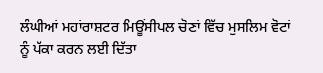ਲੰਘੀਆਂ ਮਹਾਂਰਾਸ਼ਟਰ ਮਿਊਂਸੀਪਲ ਚੋਣਾਂ ਵਿੱਚ ਮੁਸਲਿਮ ਵੋਟਾਂ ਨੂੰ ਪੱਕਾ ਕਰਨ ਲਈ ਦਿੱਤਾ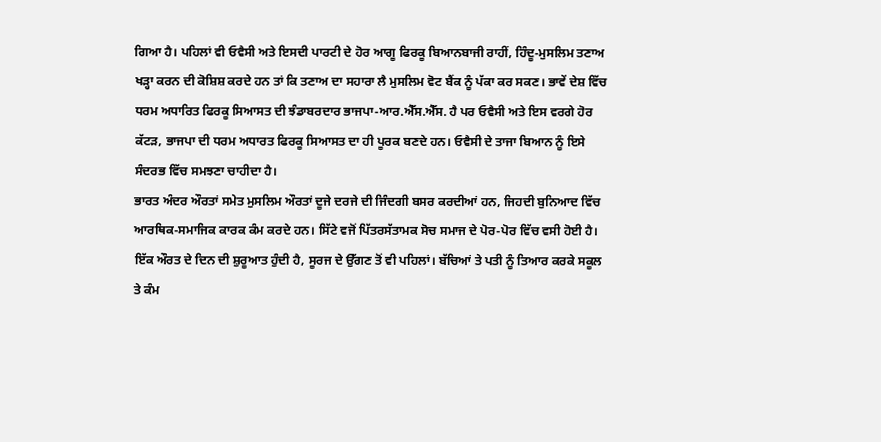ਗਿਆ ਹੈ। ਪਹਿਲਾਂ ਵੀ ਓਵੈਸੀ ਅਤੇ ਇਸਦੀ ਪਾਰਟੀ ਦੇ ਹੋਰ ਆਗੂ ਫਿਰਕੂ ਬਿਆਨਬਾਜੀ ਰਾਹੀਂ, ਹਿੰਦੂ-ਮੁਸਲਿਮ ਤਣਾਅ ਖੜ੍ਹਾ ਕਰਨ ਦੀ ਕੋਸ਼ਿਸ਼ ਕਰਦੇ ਹਨ ਤਾਂ ਕਿ ਤਣਾਅ ਦਾ ਸਹਾਰਾ ਲੈ ਮੁਸਲਿਮ ਵੋਟ ਬੈਂਕ ਨੂੰ ਪੱਕਾ ਕਰ ਸਕਣ। ਭਾਵੇਂ ਦੇਸ਼ ਵਿੱਚ ਧਰਮ ਅਧਾਰਿਤ ਫਿਰਕੂ ਸਿਆਸਤ ਦੀ ਝੰਡਾਬਰਦਾਰ ਭਾਜਪਾ-ਆਰ.ਐੱਸ.ਐੱਸ. ਹੈ ਪਰ ਓਵੈਸੀ ਅਤੇ ਇਸ ਵਰਗੇ ਹੋਰ ਕੱਟੜ, ਭਾਜਪਾ ਦੀ ਧਰਮ ਅਧਾਰਤ ਫਿਰਕੂ ਸਿਆਸਤ ਦਾ ਹੀ ਪੂਰਕ ਬਣਦੇ ਹਨ। ਓਵੈਸੀ ਦੇ ਤਾਜਾ ਬਿਆਨ ਨੂੰ ਇਸੇ ਸੰਦਰਭ ਵਿੱਚ ਸਮਝਣਾ ਚਾਹੀਦਾ ਹੈ।
ਭਾਰਤ ਅੰਦਰ ਔਰਤਾਂ ਸਮੇਤ ਮੁਸਲਿਮ ਔਰਤਾਂ ਦੂਜੇ ਦਰਜੇ ਦੀ ਜਿੰਦਗੀ ਬਸਰ ਕਰਦੀਆਂ ਹਨ, ਜਿਹਦੀ ਬੁਨਿਆਦ ਵਿੱਚ ਆਰਥਿਕ-ਸਮਾਜਿਕ ਕਾਰਕ ਕੰਮ ਕਰਦੇ ਹਨ। ਸਿੱਟੇ ਵਜੋਂ ਪਿੱਤਰਸੱਤਾਮਕ ਸੋਚ ਸਮਾਜ ਦੇ ਪੋਰ-ਪੋਰ ਵਿੱਚ ਵਸੀ ਹੋਈ ਹੈ। ਇੱਕ ਔਰਤ ਦੇ ਦਿਨ ਦੀ ਸ਼ੁਰੂਆਤ ਹੁੰਦੀ ਹੈ, ਸੂਰਜ ਦੇ ਉੱਗਣ ਤੋਂ ਵੀ ਪਹਿਲਾਂ। ਬੱਚਿਆਂ ਤੇ ਪਤੀ ਨੂੰ ਤਿਆਰ ਕਰਕੇ ਸਕੂਲ ਤੇ ਕੰਮ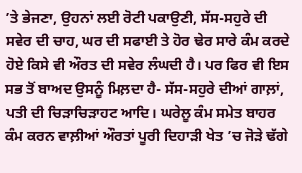’ਤੇ ਭੇਜਣਾ, ਉਹਨਾਂ ਲਈ ਰੋਟੀ ਪਕਾਉਣੀ, ਸੱਸ-ਸਹੁਰੇ ਦੀ ਸਵੇਰ ਦੀ ਚਾਹ, ਘਰ ਦੀ ਸਫਾਈ ਤੇ ਹੋਰ ਢੇਰ ਸਾਰੇ ਕੰਮ ਕਰਦੇ ਹੋਏ ਕਿਸੇ ਵੀ ਔਰਤ ਦੀ ਸਵੇਰ ਲੰਘਦੀ ਹੈ। ਪਰ ਫਿਰ ਵੀ ਇਸ ਸਭ ਤੋਂ ਬਾਅਦ ਉਸਨੂੰ ਮਿਲ਼ਦਾ ਹੈ- ਸੱਸ-ਸਹੁਰੇ ਦੀਆਂ ਗਾਲ਼ਾਂ, ਪਤੀ ਦੀ ਚਿੜਾਚਿੜਾਹਟ ਆਦਿ। ਘਰੇਲੂ ਕੰਮ ਸਮੇਤ ਬਾਹਰ ਕੰਮ ਕਰਨ ਵਾਲ਼ੀਆਂ ਔਰਤਾਂ ਪੂਰੀ ਦਿਹਾੜੀ ਖੇਤ ’ਚ ਜੋੜੇ ਢੱਗੇ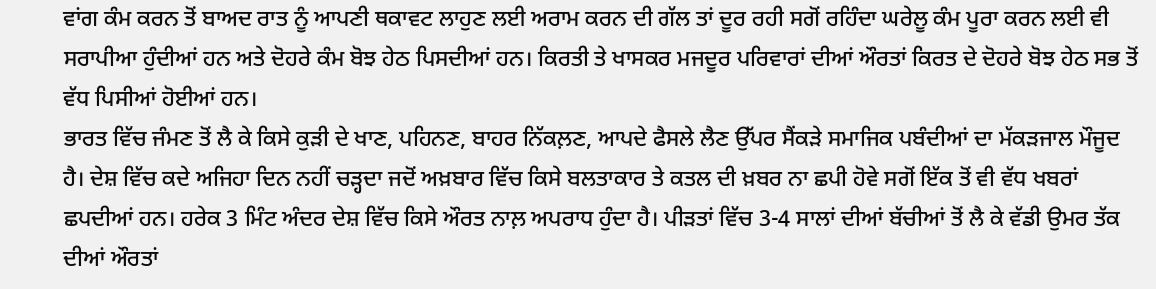ਵਾਂਗ ਕੰਮ ਕਰਨ ਤੋਂ ਬਾਅਦ ਰਾਤ ਨੂੰ ਆਪਣੀ ਥਕਾਵਟ ਲਾਹੁਣ ਲਈ ਅਰਾਮ ਕਰਨ ਦੀ ਗੱਲ ਤਾਂ ਦੂਰ ਰਹੀ ਸਗੋਂ ਰਹਿੰਦਾ ਘਰੇਲੂ ਕੰਮ ਪੂਰਾ ਕਰਨ ਲਈ ਵੀ ਸਰਾਪੀਆ ਹੁੰਦੀਆਂ ਹਨ ਅਤੇ ਦੋਹਰੇ ਕੰਮ ਬੋਝ ਹੇਠ ਪਿਸਦੀਆਂ ਹਨ। ਕਿਰਤੀ ਤੇ ਖਾਸਕਰ ਮਜਦੂਰ ਪਰਿਵਾਰਾਂ ਦੀਆਂ ਔਰਤਾਂ ਕਿਰਤ ਦੇ ਦੋਹਰੇ ਬੋਝ ਹੇਠ ਸਭ ਤੋਂ ਵੱਧ ਪਿਸੀਆਂ ਹੋਈਆਂ ਹਨ।
ਭਾਰਤ ਵਿੱਚ ਜੰਮਣ ਤੋਂ ਲੈ ਕੇ ਕਿਸੇ ਕੁੜੀ ਦੇ ਖਾਣ, ਪਹਿਨਣ, ਬਾਹਰ ਨਿੱਕਲ਼ਣ, ਆਪਦੇ ਫੈਸਲੇ ਲੈਣ ਉੱਪਰ ਸੈਂਕੜੇ ਸਮਾਜਿਕ ਪਬੰਦੀਆਂ ਦਾ ਮੱਕੜਜਾਲ ਮੌਜੂਦ ਹੈ। ਦੇਸ਼ ਵਿੱਚ ਕਦੇ ਅਜਿਹਾ ਦਿਨ ਨਹੀਂ ਚੜ੍ਹਦਾ ਜਦੋਂ ਅਖ਼ਬਾਰ ਵਿੱਚ ਕਿਸੇ ਬਲਤਾਕਾਰ ਤੇ ਕਤਲ ਦੀ ਖ਼ਬਰ ਨਾ ਛਪੀ ਹੋਵੇ ਸਗੋਂ ਇੱਕ ਤੋਂ ਵੀ ਵੱਧ ਖਬਰਾਂ ਛਪਦੀਆਂ ਹਨ। ਹਰੇਕ 3 ਮਿੰਟ ਅੰਦਰ ਦੇਸ਼ ਵਿੱਚ ਕਿਸੇ ਔਰਤ ਨਾਲ਼ ਅਪਰਾਧ ਹੁੰਦਾ ਹੈ। ਪੀੜਤਾਂ ਵਿੱਚ 3-4 ਸਾਲਾਂ ਦੀਆਂ ਬੱਚੀਆਂ ਤੋਂ ਲੈ ਕੇ ਵੱਡੀ ਉਮਰ ਤੱਕ ਦੀਆਂ ਔਰਤਾਂ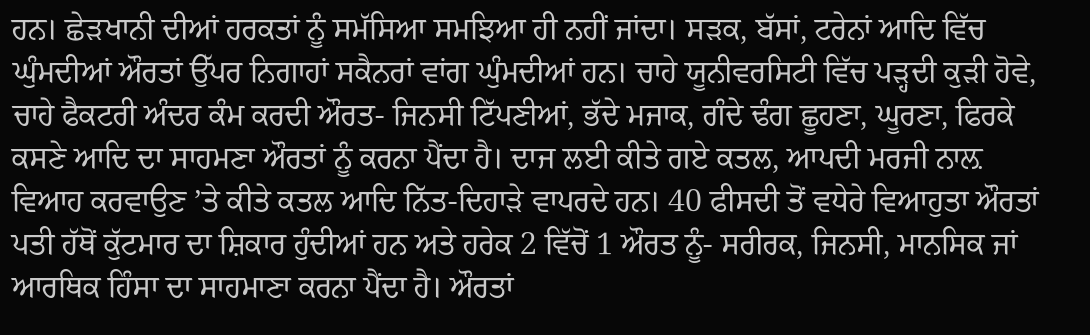ਹਨ। ਛੇੜਖਾਨੀ ਦੀਆਂ ਹਰਕਤਾਂ ਨੂੰ ਸਮੱਸਿਆ ਸਮਝਿਆ ਹੀ ਨਹੀਂ ਜਾਂਦਾ। ਸੜਕ, ਬੱਸਾਂ, ਟਰੇਨਾਂ ਆਦਿ ਵਿੱਚ ਘੁੰਮਦੀਆਂ ਔਰਤਾਂ ਉੱਪਰ ਨਿਗਾਹਾਂ ਸਕੈਨਰਾਂ ਵਾਂਗ ਘੁੰਮਦੀਆਂ ਹਨ। ਚਾਹੇ ਯੂਨੀਵਰਸਿਟੀ ਵਿੱਚ ਪੜ੍ਹਦੀ ਕੁੜੀ ਹੋਵੇ, ਚਾਹੇ ਫੈਕਟਰੀ ਅੰਦਰ ਕੰਮ ਕਰਦੀ ਔਰਤ- ਜਿਨਸੀ ਟਿੱਪਣੀਆਂ, ਭੱਦੇ ਮਜਾਕ, ਗੰਦੇ ਢੰਗ ਛੂਹਣਾ, ਘੂਰਣਾ, ਫਿਰਕੇ ਕਸਣੇ ਆਦਿ ਦਾ ਸਾਹਮਣਾ ਔਰਤਾਂ ਨੂੰ ਕਰਨਾ ਪੈਂਦਾ ਹੈ। ਦਾਜ ਲਈ ਕੀਤੇ ਗਏ ਕਤਲ, ਆਪਦੀ ਮਰਜੀ ਨਾਲ਼ ਵਿਆਹ ਕਰਵਾਉਣ ’ਤੇ ਕੀਤੇ ਕਤਲ ਆਦਿ ਨਿੱਤ-ਦਿਹਾੜੇ ਵਾਪਰਦੇ ਹਨ। 40 ਫੀਸਦੀ ਤੋਂ ਵਧੇਰੇ ਵਿਆਹੁਤਾ ਔਰਤਾਂ ਪਤੀ ਹੱਥੋਂ ਕੁੱਟਮਾਰ ਦਾ ਸ਼ਿਕਾਰ ਹੁੰਦੀਆਂ ਹਨ ਅਤੇ ਹਰੇਕ 2 ਵਿੱਚੋਂ 1 ਔਰਤ ਨੂੰ- ਸਰੀਰਕ, ਜਿਨਸੀ, ਮਾਨਸਿਕ ਜਾਂ ਆਰਥਿਕ ਹਿੰਸਾ ਦਾ ਸਾਹਮਾਣਾ ਕਰਨਾ ਪੈਂਦਾ ਹੈ। ਔਰਤਾਂ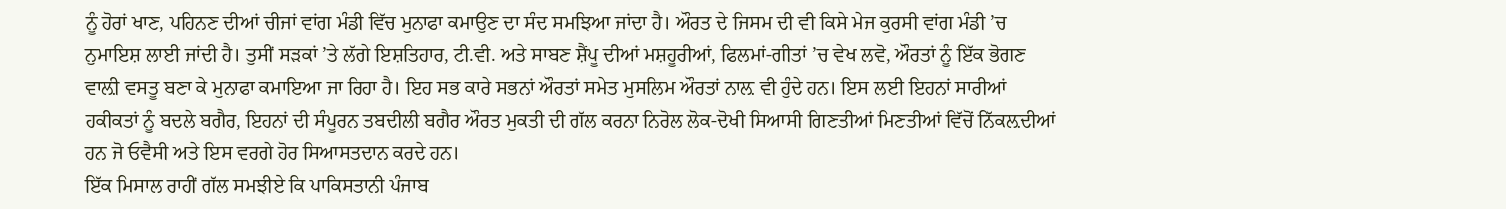ਨੂੰ ਹੋਰਾਂ ਖਾਣ, ਪਹਿਨਣ ਦੀਆਂ ਚੀਜਾਂ ਵਾਂਗ ਮੰਡੀ ਵਿੱਚ ਮੁਨਾਫਾ ਕਮਾਉਣ ਦਾ ਸੰਦ ਸਮਝਿਆ ਜਾਂਦਾ ਹੈ। ਔਰਤ ਦੇ ਜਿਸਮ ਦੀ ਵੀ ਕਿਸੇ ਮੇਜ ਕੁਰਸੀ ਵਾਂਗ ਮੰਡੀ ’ਚ ਨੁਮਾਇਸ਼ ਲਾਈ ਜਾਂਦੀ ਹੈ। ਤੁਸੀਂ ਸੜਕਾਂ ’ਤੇ ਲੱਗੇ ਇਸ਼ਤਿਹਾਰ, ਟੀ.ਵੀ. ਅਤੇ ਸਾਬਣ ਸ਼ੈਂਪੂ ਦੀਆਂ ਮਸ਼ਹੂਰੀਆਂ, ਫਿਲਮਾਂ-ਗੀਤਾਂ ’ਚ ਵੇਖ ਲਵੋ, ਔਰਤਾਂ ਨੂੰ ਇੱਕ ਭੋਗਣ ਵਾਲ਼ੀ ਵਸਤੂ ਬਣਾ ਕੇ ਮੁਨਾਫਾ ਕਮਾਇਆ ਜਾ ਰਿਹਾ ਹੈ। ਇਹ ਸਭ ਕਾਰੇ ਸਭਨਾਂ ਔਰਤਾਂ ਸਮੇਤ ਮੁਸਲਿਮ ਔਰਤਾਂ ਨਾਲ਼ ਵੀ ਹੁੰਦੇ ਹਨ। ਇਸ ਲਈ ਇਹਨਾਂ ਸਾਰੀਆਂ ਹਕੀਕਤਾਂ ਨੂੰ ਬਦਲੇ ਬਗੈਰ, ਇਹਨਾਂ ਦੀ ਸੰਪੂਰਨ ਤਬਦੀਲੀ ਬਗੈਰ ਔਰਤ ਮੁਕਤੀ ਦੀ ਗੱਲ ਕਰਨਾ ਨਿਰੋਲ ਲੋਕ-ਦੋਖੀ ਸਿਆਸੀ ਗਿਣਤੀਆਂ ਮਿਣਤੀਆਂ ਵਿੱਚੋਂ ਨਿੱਕਲ਼ਦੀਆਂ ਹਨ ਜੋ ਓਵੈਸੀ ਅਤੇ ਇਸ ਵਰਗੇ ਹੋਰ ਸਿਆਸਤਦਾਨ ਕਰਦੇ ਹਨ।
ਇੱਕ ਮਿਸਾਲ ਰਾਹੀਂ ਗੱਲ ਸਮਝੀਏ ਕਿ ਪਾਕਿਸਤਾਨੀ ਪੰਜਾਬ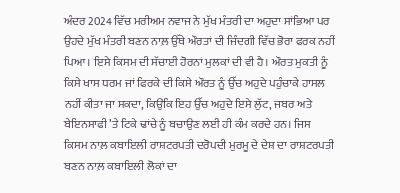ਅੰਦਰ 2024 ਵਿੱਚ ਮਰੀਅਮ ਨਵਾਜ ਨੇ ਮੁੱਖ ਮੰਤਰੀ ਦਾ ਅਹੁਦਾ ਸਾਂਭਿਆ ਪਰ ਉਹਦੇ ਮੁੱਖ ਮੰਤਰੀ ਬਣਨ ਨਾਲ਼ ਉੱਥੇ ਔਰਤਾਂ ਦੀ ਜਿੰਦਗੀ ਵਿੱਚ ਭੋਰਾ ਫਰਕ ਨਹੀਂ ਪਿਆ। ਇਸੇ ਕਿਸਮ ਦੀ ਸੱਚਾਈ ਹੋਰਨਾਂ ਮੁਲਕਾਂ ਦੀ ਵੀ ਹੈ। ਔਰਤ ਮੁਕਤੀ ਨੂੰ ਕਿਸੇ ਖਾਸ ਧਰਮ ਜਾਂ ਫਿਰਕੇ ਦੀ ਕਿਸੇ ਔਰਤ ਨੂੰ ਉੱਚ ਅਹੁਦੇ ਪਹੁੰਚਾਕੇ ਹਾਸਲ ਨਹੀਂ ਕੀਤਾ ਜਾ ਸਕਦਾ, ਕਿਉਂਕਿ ਇਹ ਉੱਚ ਅਹੁਦੇ ਇਸੇ ਲੁੱਟ, ਜਬਰ ਅਤੇ ਬੇਇਨਸਾਫੀ ’ਤੇ ਟਿਕੇ ਢਾਂਚੇ ਨੂੰ ਬਚਾਉਣ ਲਈ ਹੀ ਕੰਮ ਕਰਦੇ ਹਨ। ਜਿਸ ਕਿਸਮ ਨਾਲ਼ ਕਬਾਇਲੀ ਰਾਸ਼ਟਰਪਤੀ ਦਰੋਪਦੀ ਮੁਰਮੂ ਦੇ ਦੇਸ਼ ਦਾ ਰਾਸ਼ਟਰਪਤੀ ਬਣਨ ਨਾਲ਼ ਕਬਾਇਲੀ ਲੋਕਾਂ ਦਾ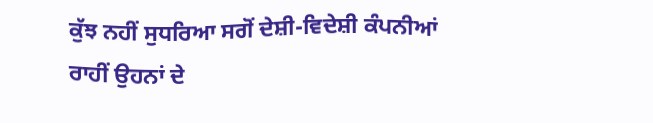ਕੁੱਝ ਨਹੀਂ ਸੁਧਰਿਆ ਸਗੋਂ ਦੇਸ਼ੀ-ਵਿਦੇਸ਼ੀ ਕੰਪਨੀਆਂ ਰਾਹੀਂ ਉਹਨਾਂ ਦੇ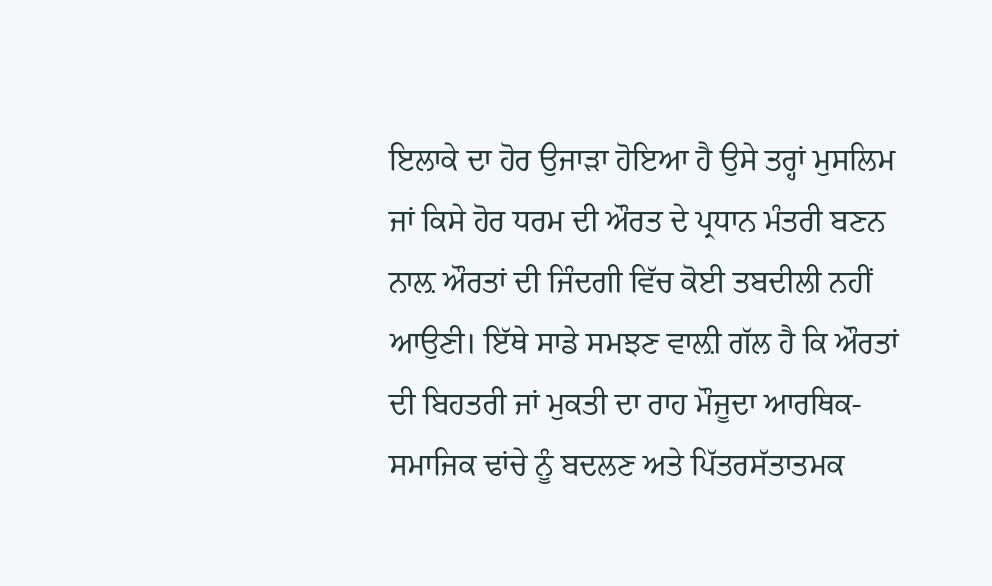ਇਲਾਕੇ ਦਾ ਹੋਰ ਉਜਾੜਾ ਹੋਇਆ ਹੈ ਉਸੇ ਤਰ੍ਹਾਂ ਮੁਸਲਿਮ ਜਾਂ ਕਿਸੇ ਹੋਰ ਧਰਮ ਦੀ ਔਰਤ ਦੇ ਪ੍ਰਧਾਨ ਮੰਤਰੀ ਬਣਨ ਨਾਲ਼ ਔਰਤਾਂ ਦੀ ਜਿੰਦਗੀ ਵਿੱਚ ਕੋਈ ਤਬਦੀਲੀ ਨਹੀਂ ਆਉਣੀ। ਇੱਥੇ ਸਾਡੇ ਸਮਝਣ ਵਾਲ਼ੀ ਗੱਲ ਹੈ ਕਿ ਔਰਤਾਂ ਦੀ ਬਿਹਤਰੀ ਜਾਂ ਮੁਕਤੀ ਦਾ ਰਾਹ ਮੌਜੂਦਾ ਆਰਥਿਕ-ਸਮਾਜਿਕ ਢਾਂਚੇ ਨੂੰ ਬਦਲਣ ਅਤੇ ਪਿੱਤਰਸੱਤਾਤਮਕ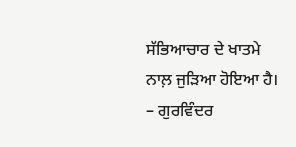ਸੱਭਿਆਚਾਰ ਦੇ ਖਾਤਮੇ ਨਾਲ਼ ਜੁੜਿਆ ਹੋਇਆ ਹੈ।
– ਗੁਰਵਿੰਦਰ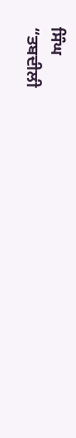ਸਿੰਘ
“ਤਬਦੀਲੀ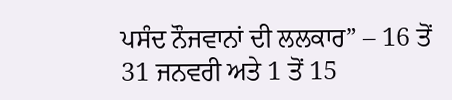ਪਸੰਦ ਨੌਜਵਾਨਾਂ ਦੀ ਲਲਕਾਰ” – 16 ਤੋਂ 31 ਜਨਵਰੀ ਅਤੇ 1 ਤੋਂ 15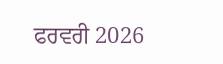ਫਰਵਰੀ 2026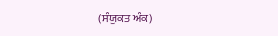(ਸੰਯੁਕਤ ਅੰਕ)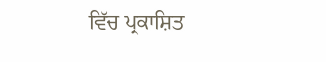ਵਿੱਚ ਪ੍ਰਕਾਸ਼ਿਤ